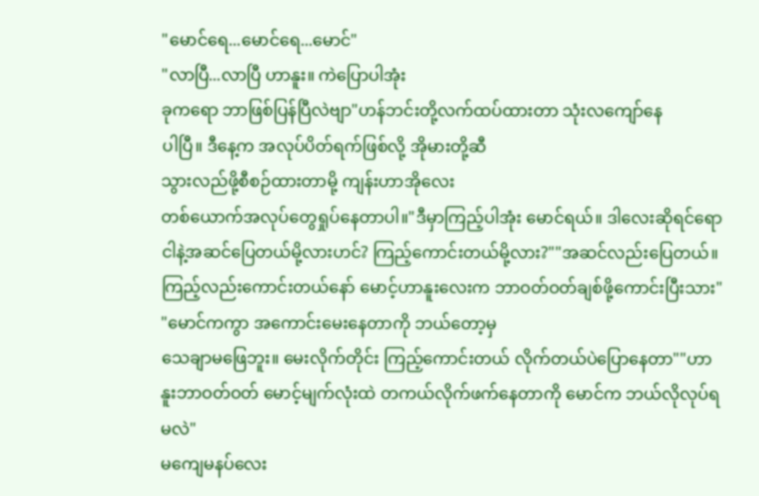"မောင်ရေ...မောင်ရေ...မောင်"
"လာပြီ...လာပြီ ဟာနူး။ ကဲပြောပါအုံး
ခုကရော ဘာဖြစ်ပြန်ပြီလဲဗျာ"ဟန်ဘင်းတို့လက်ထပ်ထားတာ သုံးလကျော်နေ
ပါပြီ။ ဒီနေ့က အလုပ်ပိတ်ရက်ဖြစ်လို့ အိုမားတို့ဆီ
သွားလည်ဖို့စီစဉ်ထားတာမို့ ကျန်းဟာအိုလေး
တစ်ယောက်အလုပ်တွေရှုပ်နေတာပါ။"ဒီမှာကြည့်ပါအုံး မောင်ရယ်။ ဒါလေးဆိုရင်ရော
ငါနဲ့အဆင်ပြေတယ်မို့လားဟင်? ကြည့်ကောင်းတယ်မို့လား?""အဆင်လည်းပြေတယ်။ ကြည့်လည်းကောင်းတယ်နော် မောင့်ဟာနူးလေးက ဘာဝတ်ဝတ်ချစ်ဖို့ကောင်းပြီးသား"
"မောင်ကကွာ အကောင်းမေးနေတာကို ဘယ်တော့မှ
သေချာမဖြေဘူး။ မေးလိုက်တိုင်း ကြည့်ကောင်းတယ် လိုက်တယ်ပဲပြောနေတာ""ဟာနူးဘာဝတ်ဝတ် မောင့်မျက်လုံးထဲ တကယ်လိုက်ဖက်နေတာကို မောင်က ဘယ်လိုလုပ်ရမလဲ"
မကျေမနပ်လေး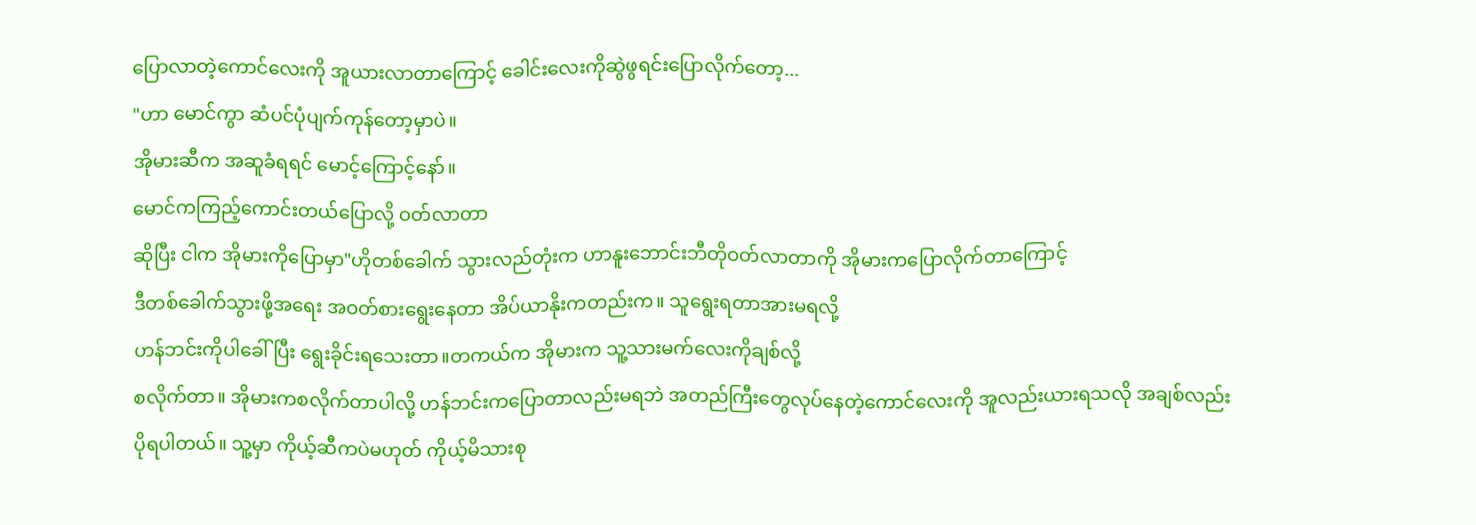ပြောလာတဲ့ကောင်လေးကို အူယားလာတာကြောင့် ခေါင်းလေးကိုဆွဲဖွရင်းပြောလိုက်တော့...
"ဟာ မောင်ကွာ ဆံပင်ပုံပျက်ကုန်တော့မှာပဲ။
အိုမားဆီက အဆူခံရရင် မောင့်ကြောင့်နော်။
မောင်ကကြည့်ကောင်းတယ်ပြောလို့ ဝတ်လာတာ
ဆိုပြီး ငါက အိုမားကိုပြောမှာ"ဟိုတစ်ခေါက် သွားလည်တုံးက ဟာနူးဘောင်းဘီတိုဝတ်လာတာကို အိုမားကပြောလိုက်တာကြောင့်
ဒီတစ်ခေါက်သွားဖို့အရေး အဝတ်စားရွေးနေတာ အိပ်ယာနိုးကတည်းက။ သူရွေးရတာအားမရလို့
ဟန်ဘင်းကိုပါခေါ်ပြီး ရွေးခိုင်းရသေးတာ။တကယ်က အိုမားက သူ့သားမက်လေးကိုချစ်လို့
စလိုက်တာ။ အိုမားကစလိုက်တာပါလို့ ဟန်ဘင်းကပြောတာလည်းမရဘဲ အတည်ကြီးတွေလုပ်နေတဲ့ကောင်လေးကို အူလည်းယားရသလို အချစ်လည်း
ပိုရပါတယ်။ သူ့မှာ ကိုယ့်ဆီကပဲမဟုတ် ကိုယ့်မိသားစု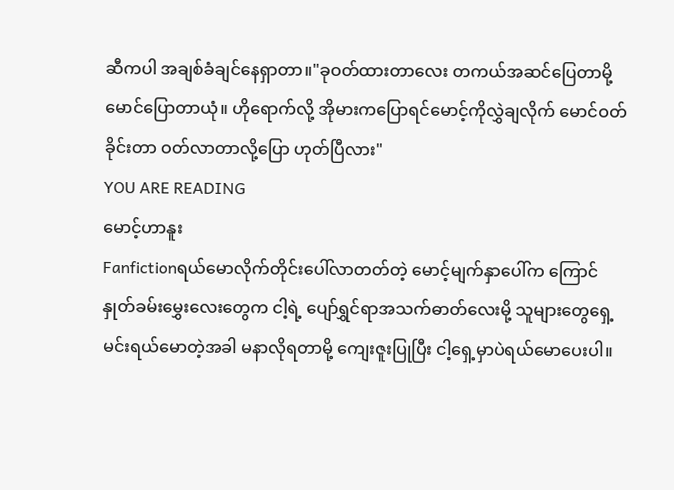ဆီကပါ အချစ်ခံချင်နေရှာတာ။"ခုဝတ်ထားတာလေး တကယ်အဆင်ပြေတာမို့
မောင်ပြောတာယုံ။ ဟိုရောက်လို့ အိုမားကပြောရင်မောင့်ကိုလွှဲချလိုက် မောင်ဝတ်ခိုင်းတာ ဝတ်လာတာလို့ပြော ဟုတ်ပြီလား"
YOU ARE READING
မောင့်ဟာနူး
Fanfictionရယ်မောလိုက်တိုင်းပေါ်လာတတ်တဲ့ မောင့်မျက်နှာပေါ်က ကြောင်နှုတ်ခမ်းမွှေးလေးတွေက ငါ့ရဲ့ ပျော်ရွှင်ရာအသက်ဓာတ်လေးမို့ သူများတွေရှေ့ မင်းရယ်မောတဲ့အခါ မနာလိုရတာမို့ ကျေးဇူးပြုပြီး ငါ့ရှေ့မှာပဲရယ်မောပေးပါ။